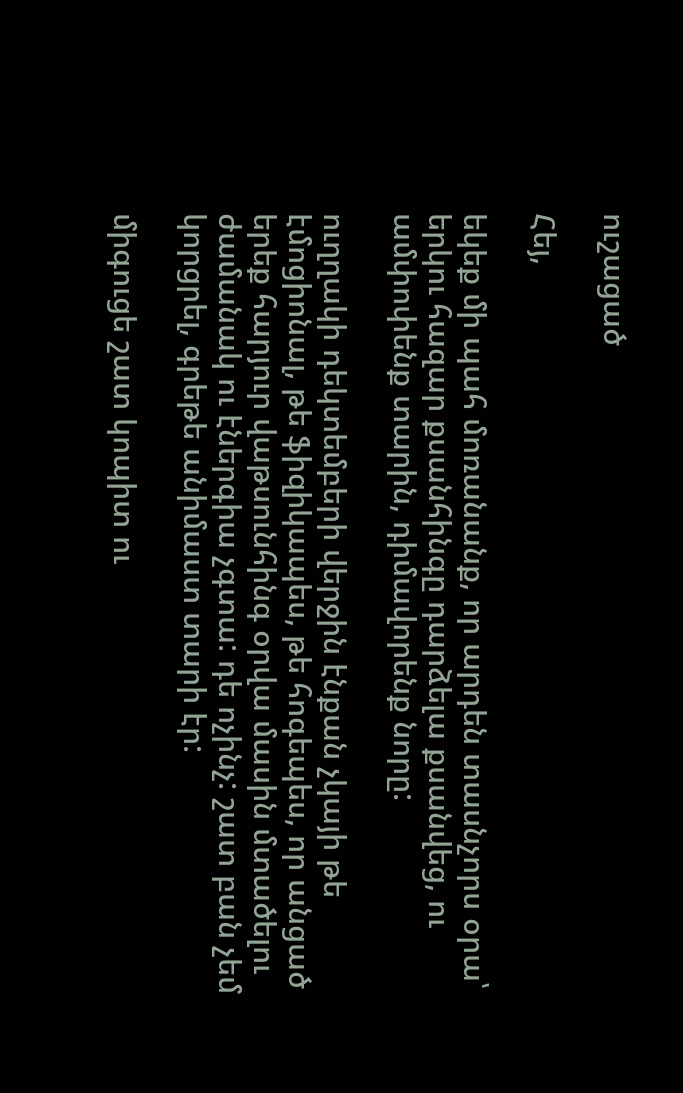ուշացած

Հեյ,

եկեք մի պահ մոռանանք, որ արդեն տասնչորս օրա՝ երկու հազար քսանհինգը դարձելա քսանվեց, ու ամփոփենք տարին, դիմավորենք նորը:

ուղղակի դեկտեմբերի վերջին էնքան չկայի թե էմոցիոնալ, թե ֆիզիկապես, թե հոգեպես, որ անցած երեք հարյուր վաթսունհինգ օրվա մասին մտածելու ժամանակ ու էներգիա չգտա: դե ոչինչ: շատ բան չեմ կորցրել, գրեթե անիմաստ տարի էր:

միգուցե շատ կոպիտ ու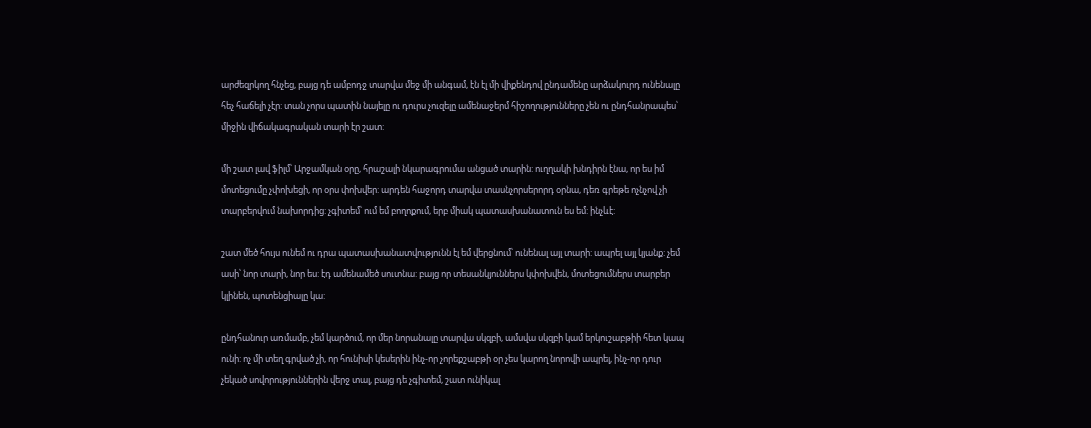արժեզրկող հնչեց, բայց դե ամբոդջ տարվա մեջ մի անգամ, էն էլ մի վիքենդով ընդամենը արձակուրդ ունենալը հեչ հաճելի չէր: տան չորս պատին նայելը ու դուրս չուզելը ամենաջերմ հիշողությունները չեն ու ընդհանրապես՝ միջին վիճակագրական տարի էր շատ:

մի շատ լավ ֆիլմ՝ Արջամկան օրը, հրաշալի նկարագրումա անցած տարին: ուղղակի խնդիրն էնա, որ ես իմ մոտեցումը չփոխեցի, որ օրս փոխվեր: արդեն հաջորդ տարվա տասնչորսերորդ օրնա, դեռ գրեթե ոչնչով չի տարբերվում նախորդից: չգիտեմ՝ ում եմ բողոքում, երբ միակ պատասխանատուն ես եմ: ինչևէ:

շատ մեծ հույս ունեմ ու դրա պատասխանատվությունն էլ եմ վերցնում՝ ունենալ այլ տարի: ապրել այլ կյանք: չեմ ասի՝ նոր տարի, նոր ես: էդ ամենամեծ սուտնա: բայց որ տեսանկյուններս կփոխվեն, մոտեցումներս տարբեր կլինեն, պոտենցիալը կա:

ընդհանուր առմամբ, չեմ կարծում, որ մեր նորանալը տարվա սկզբի, ամսվա սկզբի կամ երկուշաբթիի հետ կապ ունի: ոչ մի տեղ գրված չի, որ հունիսի կեսերին ինչ-որ չորեքշաբթի օր չես կարող նորովի ապրել, ինչ-որ դուր չեկած սովորություններին վերջ տալ, բայց դե չգիտեմ, շատ ունիկալ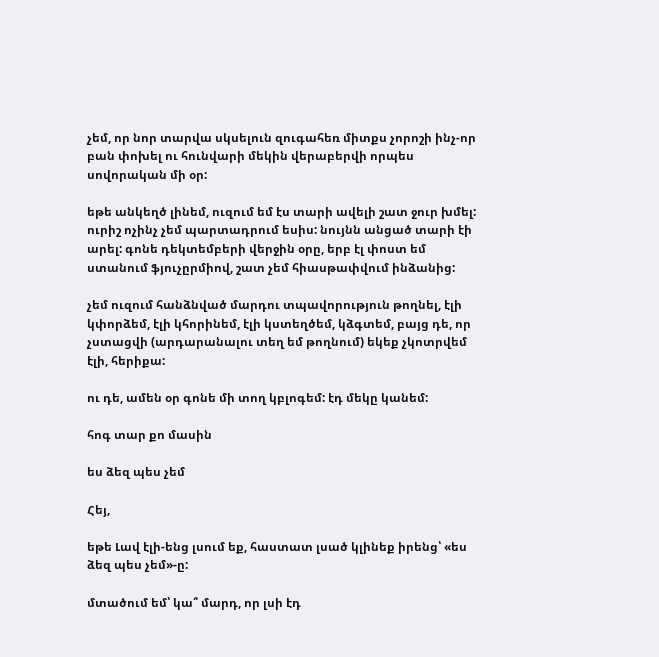չեմ, որ նոր տարվա սկսելուն զուգահեռ միտքս չորոշի ինչ-որ բան փոխել ու հունվարի մեկին վերաբերվի որպես սովորական մի օր:

եթե անկեղծ լինեմ, ուզում եմ էս տարի ավելի շատ ջուր խմել: ուրիշ ոչինչ չեմ պարտադրում եսիս: նույնն անցած տարի էի արել: գոնե դեկտեմբերի վերջին օրը, երբ էլ փոստ եմ ստանում ֆյուչըրմիով, շատ չեմ հիասթափվում ինձանից:

չեմ ուզում հանձնված մարդու տպավորություն թողնել, էլի կփորձեմ, էլի կհորինեմ, էլի կստեղծեմ, կձգտեմ, բայց դե, որ չստացվի (արդարանալու տեղ եմ թողնում) եկեք չկոտրվեմ էլի, հերիքա:

ու դե, ամեն օր գոնե մի տող կբլոգեմ: էդ մեկը կանեմ:

հոգ տար քո մասին

ես ձեզ պես չեմ

Հեյ,

եթե Լավ էլի-ենց լսում եք, հաստատ լսած կլինեք իրենց՝ «ես ձեզ պես չեմ»-ը:

մտածում եմ՝ կա՞ մարդ, որ լսի էդ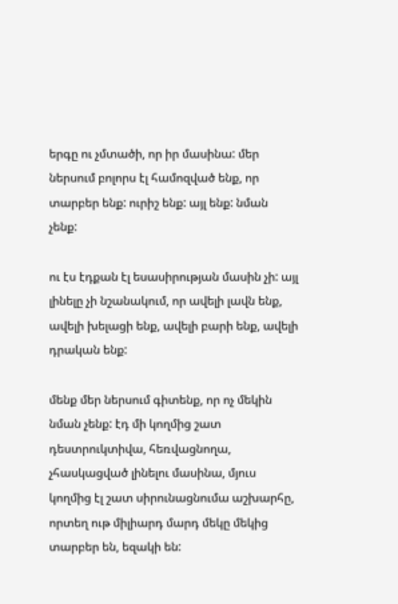երգը ու չմտածի, որ իր մասինա: մեր ներսում բոլորս էլ համոզված ենք, որ տարբեր ենք: ուրիշ ենք: այլ ենք: նման չենք:

ու էս էդքան էլ եսասիրության մասին չի: այլ լինելը չի նշանակում, որ ավելի լավն ենք, ավելի խելացի ենք, ավելի բարի ենք, ավելի դրական ենք:

մենք մեր ներսում գիտենք, որ ոչ մեկին նման չենք: էդ մի կողմից շատ դեստրուկտիվա, հեռվացնողա, չհասկացված լինելու մասինա, մյուս կողմից էլ շատ սիրունացնումա աշխարհը, որտեղ ութ միլիարդ մարդ մեկը մեկից տարբեր են, եզակի են: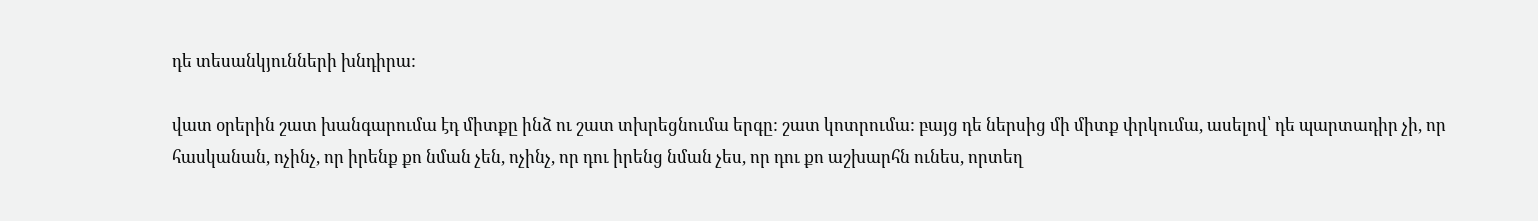դե տեսանկյունների խնդիրա:

վատ օրերին շատ խանգարումա էդ միտքը ինձ ու շատ տխրեցնումա երգը: շատ կոտրումա: բայց դե ներսից մի միտք փրկումա, ասելով՝ դե պարտադիր չի, որ հասկանան, ոչինչ, որ իրենք քո նման չեն, ոչինչ, որ դու իրենց նման չես, որ դու քո աշխարհն ունես, որտեղ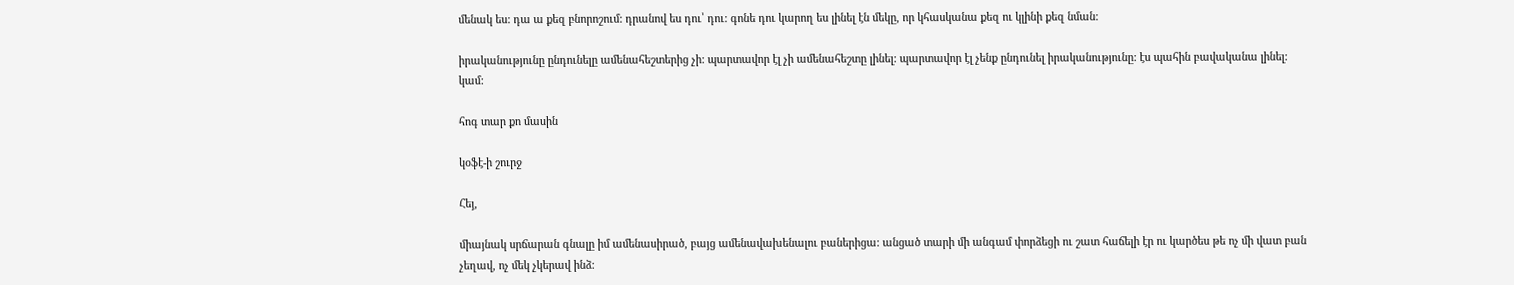մենակ ես: դա ա քեզ բնորոշում: դրանով ես դու՝ դու: գոնե դու կարող ես լինել էն մեկը, որ կհասկանա քեզ ու կլինի քեզ նման:

իրականությունը ընդունելը ամենահեշտերից չի: պարտավոր էլ չի ամենահեշտը լինել: պարտավոր էլ չենք ընդունել իրականությունը: էս պահին բավականա լինել: կամ:

հոգ տար քո մասին

կօֆէ-ի շուրջ

Հեյ,

միայնակ սրճարան գնալը իմ ամենասիրած, բայց ամենավախենալու բաներիցա: անցած տարի մի անգամ փորձեցի ու շատ հաճելի էր ու կարծես թե ոչ մի վատ բան չեղավ, ոչ մեկ չկերավ ինձ: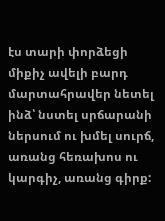էս տարի փորձեցի միքիչ ավելի բարդ մարտահրավեր նետել ինձ՝ նստել սրճարանի ներսում ու խմել սուրճ, առանց հեռախոս ու կարգիչ, առանց գիրք: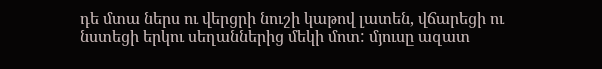դե մտա ներս ու վերցրի նուշի կաթով լատեն, վճարեցի ու նստեցի երկու սեղաններից մեկի մոտ: մյուսը ազատ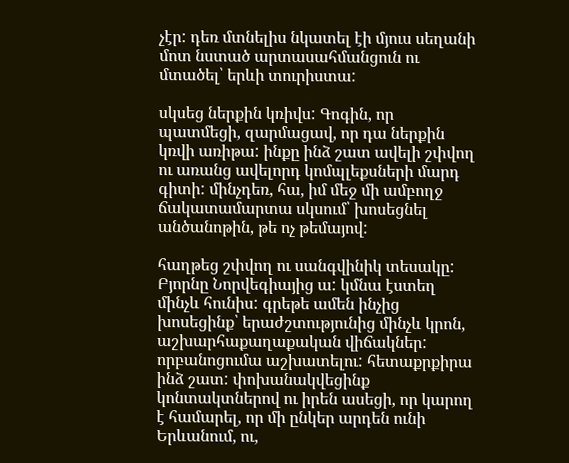չէր: դեռ մտնելիս նկատել էի մյուս սեղանի մոտ նստած արտասահմանցուն ու մտածել՝ երևի տուրիստա:

սկսեց ներքին կռիվս: Գոգին, որ պատմեցի, զարմացավ, որ դա ներքին կռվի առիթա: ինքը ինձ շատ ավելի շփվող ու առանց ավելորդ կոմպլեքսների մարդ գիտի: մինչդեռ, հա, իմ մեջ մի ամբողջ ճակատամարտա սկսում՝ խոսեցնել անծանոթին, թե ոչ թեմայով:

հաղթեց շփվող ու սանգվինիկ տեսակը: Բյորնը Նորվեգիայից ա: կմնա էստեղ մինչև հունիս: գրեթե ամեն ինչից խոսեցինք՝ երաժշտությունից մինչև կրոն, աշխարհաքաղաքական վիճակներ: որբանոցումա աշխատելու: հետաքրքիրա ինձ շատ: փոխանակվեցինք կոնտակտներով ու իրեն ասեցի, որ կարող է համարել, որ մի ընկեր արդեն ունի Երևանում, ու,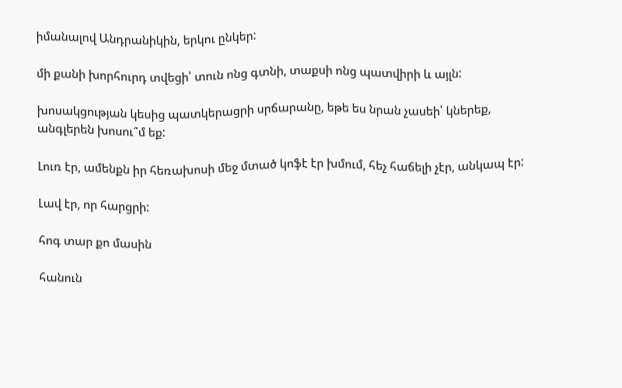իմանալով Անդրանիկին, երկու ընկեր:

մի քանի խորհուրդ տվեցի՝ տուն ոնց գտնի, տաքսի ոնց պատվիրի և այլն:

խոսակցության կեսից պատկերացրի սրճարանը, եթե ես նրան չասեի՝ կներեք, անգլերեն խոսու՞մ եք:

Լուռ էր, ամենքն իր հեռախոսի մեջ մտած կոֆէ էր խմում, հեչ հաճելի չէր, անկապ էր:

Լավ էր, որ հարցրի:

հոգ տար քո մասին

հանուն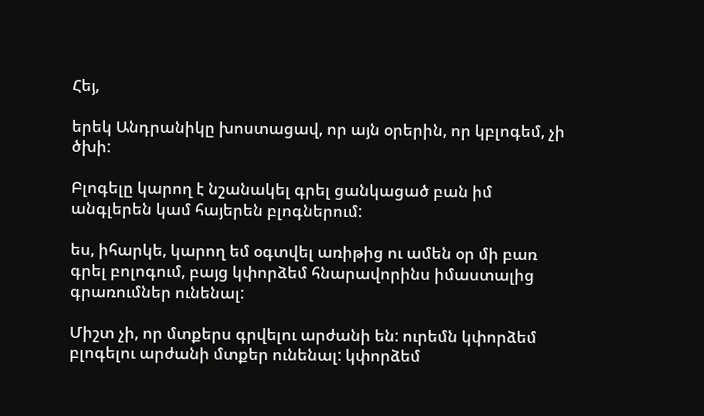Հեյ,

երեկ Անդրանիկը խոստացավ, որ այն օրերին, որ կբլոգեմ, չի ծխի:

Բլոգելը կարող է նշանակել գրել ցանկացած բան իմ անգլերեն կամ հայերեն բլոգներում:

ես, իհարկե, կարող եմ օգտվել առիթից ու ամեն օր մի բառ գրել բոլոգում, բայց կփորձեմ հնարավորինս իմաստալից գրառումներ ունենալ:

Միշտ չի, որ մտքերս գրվելու արժանի են: ուրեմն կփորձեմ բլոգելու արժանի մտքեր ունենալ: կփորձեմ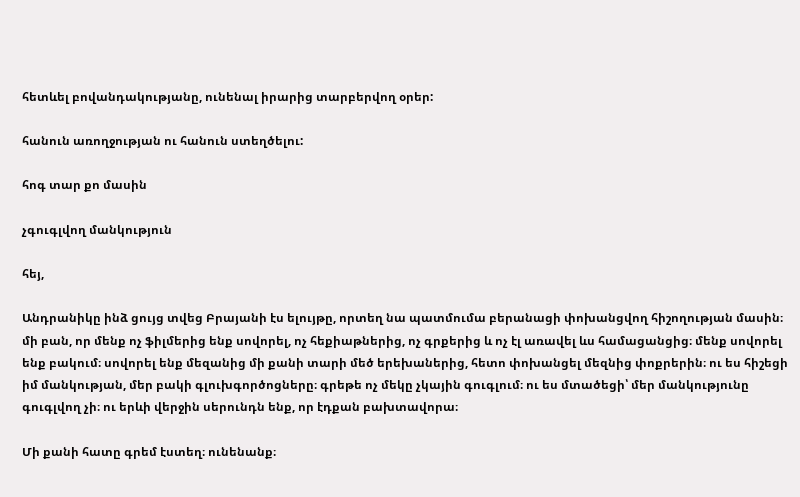հետևել բովանդակությանը, ունենալ իրարից տարբերվող օրեր:

հանուն առողջության ու հանուն ստեղծելու:

հոգ տար քո մասին

չգուգլվող մանկություն

հեյ,

Անդրանիկը ինձ ցույց տվեց Բրայանի էս ելույթը, որտեղ նա պատմումա բերանացի փոխանցվող հիշողության մասին։ մի բան, որ մենք ոչ ֆիլմերից ենք սովորել, ոչ հեքիաթներից, ոչ գրքերից և ոչ էլ առավել ևս համացանցից։ մենք սովորել ենք բակում։ սովորել ենք մեզանից մի քանի տարի մեծ երեխաներից, հետո փոխանցել մեզնից փոքրերին։ ու ես հիշեցի իմ մանկության, մեր բակի գլուխգործոցները։ գրեթե ոչ մեկը չկային գուգլում։ ու ես մտածեցի՝ մեր մանկությունը գուգլվող չի։ ու երևի վերջին սերունդն ենք, որ էդքան բախտավորա։

Մի քանի հատը գրեմ էստեղ։ ունենանք։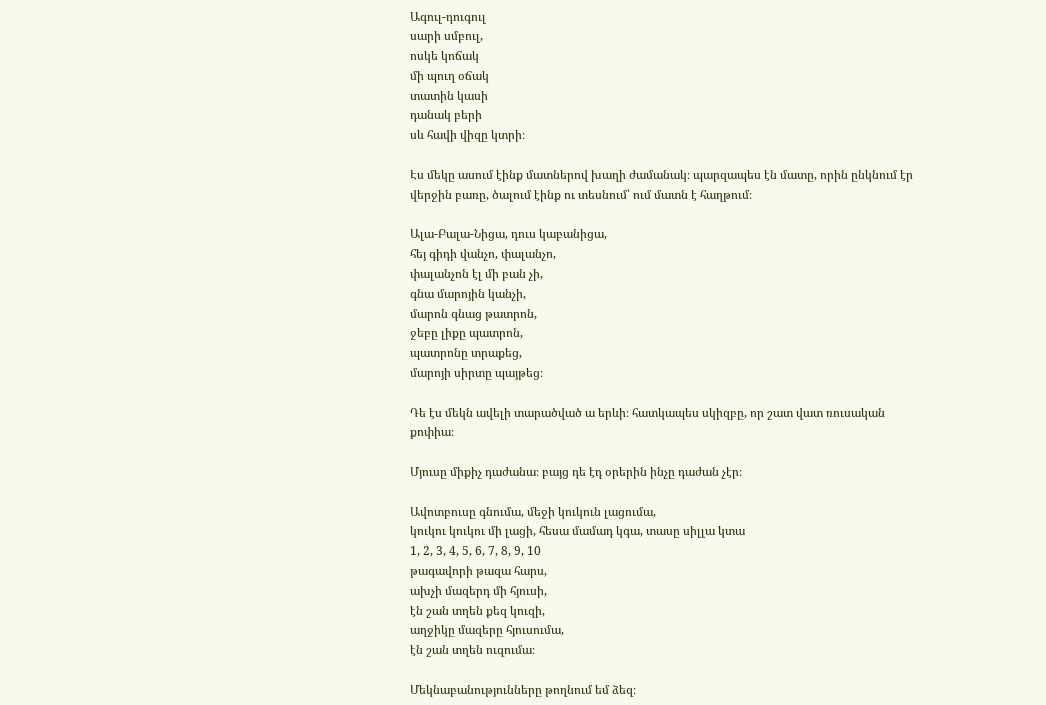Ագուլ-դուգուլ
սարի սմբուլ,
ոսկե կոճակ
մի պուղ օճակ
տատին կասի
դանակ բերի
սև հավի վիզը կտրի։

Էս մեկը ասում էինք մատներով խաղի ժամանակ։ պարզապես էն մատը, որին ընկնում էր վերջին բառը, ծալում էինք ու տեսնում՝ ում մատն է հաղթում։

Ալա-Բալա-Նիցա, դուս կաբանիցա,
հեյ գիդի վանչո, փալանչո,
փալանչոն էլ մի բան չի,
գնա մարոյին կանչի,
մարոն գնաց թատրոն,
ջեբը լիքը պատրոն,
պատրոնը տրաքեց,
մարոյի սիրտը պայթեց։

Դե էս մեկն ավելի տարածված ա երևի։ հատկապես սկիզբը, որ շատ վատ ռուսական քոփիա։

Մյուսը միքիչ դաժանա։ բայց դե էդ օրերին ինչը դաժան չէր։

Ավոտբուսը գնումա, մեջի կուկուն լացումա,
կուկու կուկու մի լացի, հեսա մամադ կգա, տասը սիլլա կտա
1, 2, 3, 4, 5, 6, 7, 8, 9, 10
թագավորի թազա հարս,
ախչի մազերդ մի հյուսի,
էն շան տղեն քեզ կուզի,
աղջիկը մազերը հյուսումա,
էն շան տղեն ուզումա։

Մեկնաբանությունները թողնում եմ ձեզ։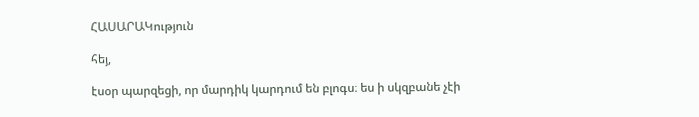ՀԱՍԱՐԱԿություն

հեյ,

էսօր պարզեցի, որ մարդիկ կարդում են բլոգս։ ես ի սկզբանե չէի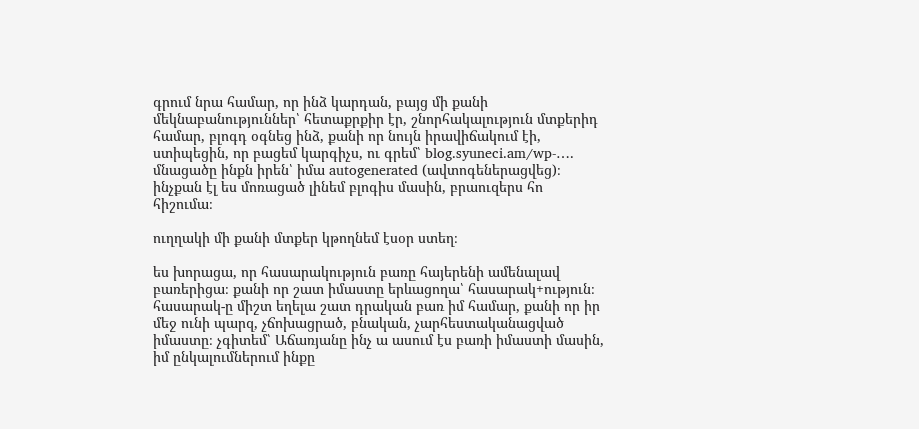գրում նրա համար, որ ինձ կարդան, բայց մի քանի մեկնաբանություններ՝ հետաքրքիր էր, շնորհակալություն մտքերիդ համար, բլոգդ օգնեց ինձ, քանի որ նույն իրավիճակում էի, ստիպեցին, որ բացեմ կարգիչս, ու գրեմ՝ blog.syuneci.am/wp-…. մնացածը ինքն իրեն՝ իմա autogenerated (ավտոգեներացվեց)։ ինչքան էլ ես մոռացած լինեմ բլոգիս մասին, բրաուզերս հո հիշումա։

ուղղակի մի քանի մտքեր կթողնեմ էսօր ստեղ։

ես խորացա, որ հասարակություն բառը հայերենի ամենալավ բառերիցա։ քանի որ շատ իմաստը երևացողա՝ հասարակ+ություն։ հասարակ-ը միշտ եղելա շատ դրական բառ իմ համար, քանի որ իր մեջ ունի պարզ, չճոխացրած, բնական, չարհեստականացված իմաստը։ չգիտեմ՝ Աճառյանը ինչ ա ասում էս բառի իմաստի մասին, իմ ընկալումներում ինքը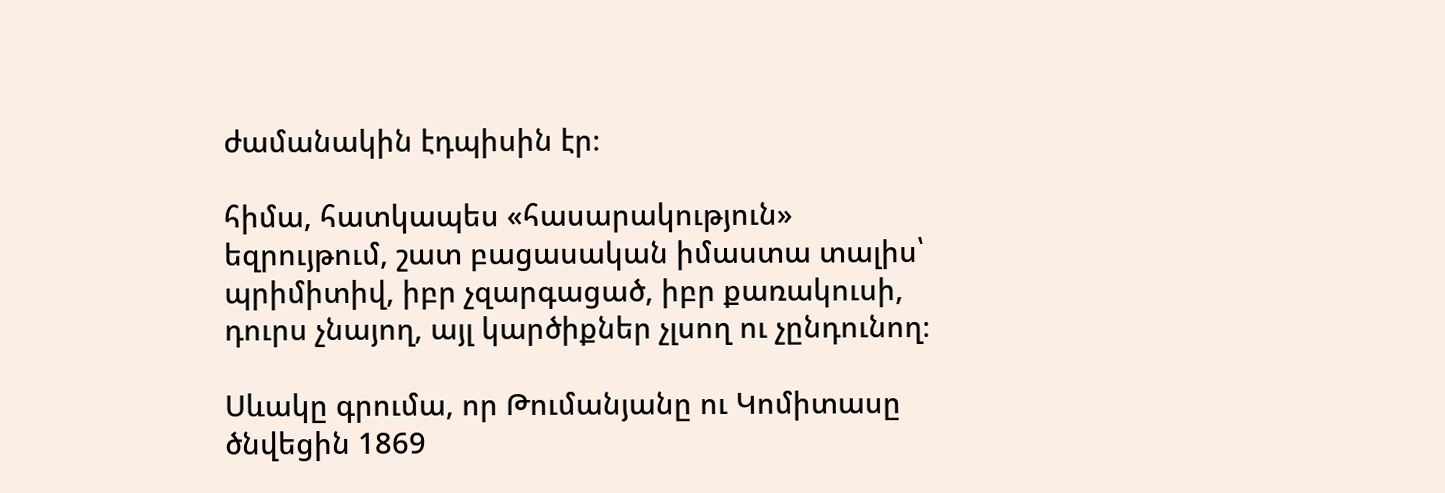ժամանակին էդպիսին էր։

հիմա, հատկապես «հասարակություն» եզրույթում, շատ բացասական իմաստա տալիս՝ պրիմիտիվ, իբր չզարգացած, իբր քառակուսի, դուրս չնայող, այլ կարծիքներ չլսող ու չընդունող։

Սևակը գրումա, որ Թումանյանը ու Կոմիտասը ծնվեցին 1869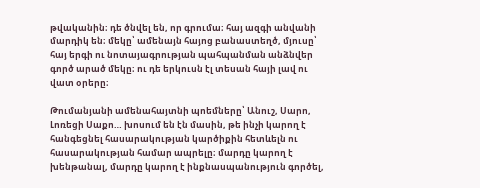թվականին։ դե ծնվել են, որ գրումա։ հայ ազգի անվանի մարդիկ են։ մեկը՝ ամենայն հայոց բանաստեղծ, մյուսը՝ հայ երգի ու նոտայագրության պահպանման անձնվեր գործ արած մեկը։ ու դե երկուսն էլ տեսան հայի լավ ու վատ օրերը։

Թումանյանի ամենահայտնի պոեմները՝ Անուշ, Սարո, Լոռեցի Սաքո… խոսում են էն մասին, թե ինչի կարող է հանգեցնել հասարակության կարծիքին հետևելն ու հասարակության համար ապրելը։ մարդը կարող է խենթանալ, մարդը կարող է ինքնասպանություն գործել,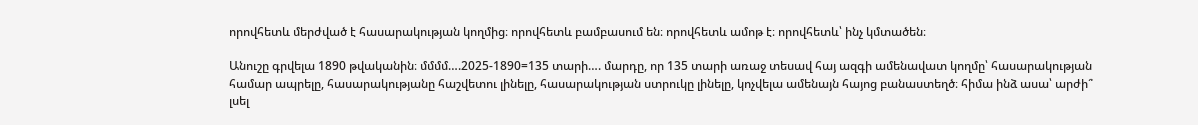որովհետև մերժված է հասարակության կողմից։ որովհետև բամբասում են։ որովհետև ամոթ է։ որովհետև՝ ինչ կմտածեն։

Անուշը գրվելա 1890 թվականին։ մմմմ….2025-1890=135 տարի…. մարդը, որ 135 տարի առաջ տեսավ հայ ազգի ամենավատ կողմը՝ հասարակության համար ապրելը, հասարակությանը հաշվետու լինելը, հասարակության ստրուկը լինելը, կոչվելա ամենայն հայոց բանաստեղծ։ հիմա ինձ ասա՝ արժի՞ լսել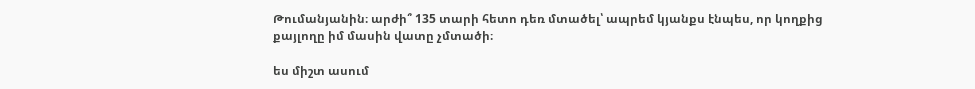Թումանյանին։ արժի՞ 135 տարի հետո դեռ մտածել՝ ապրեմ կյանքս էնպես, որ կողքից քայլողը իմ մասին վատը չմտածի։

ես միշտ ասում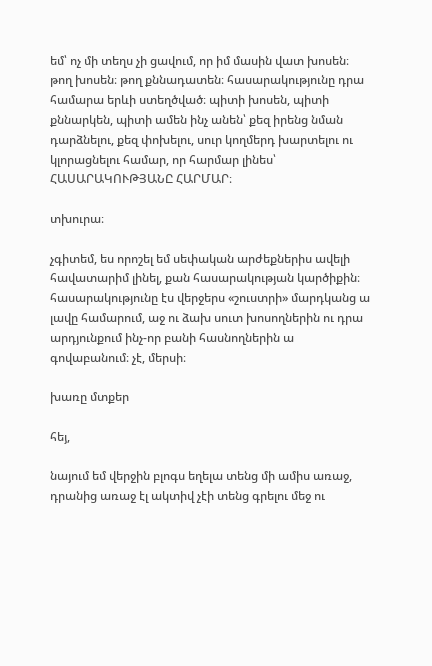եմ՝ ոչ մի տեղս չի ցավում, որ իմ մասին վատ խոսեն։ թող խոսեն։ թող քննադատեն։ հասարակությունը դրա համարա երևի ստեղծված։ պիտի խոսեն, պիտի քննարկեն, պիտի ամեն ինչ անեն՝ քեզ իրենց նման դարձնելու, քեզ փոխելու, սուր կողմերդ խարտելու ու կլորացնելու համար, որ հարմար լինես՝ ՀԱՍԱՐԱԿՈՒԹՅԱՆԸ ՀԱՐՄԱՐ։

տխուրա։

չգիտեմ, ես որոշել եմ սեփական արժեքներիս ավելի հավատարիմ լինել, քան հասարակության կարծիքին։ հասարակությունը էս վերջերս «շուստրի» մարդկանց ա լավը համարում, աջ ու ձախ սուտ խոսողներին ու դրա արդյունքում ինչ-որ բանի հասնողներին ա գովաբանում։ չէ, մերսի։

խառը մտքեր

հեյ,

նայում եմ վերջին բլոգս եղելա տենց մի ամիս առաջ, դրանից առաջ էլ ակտիվ չէի տենց գրելու մեջ ու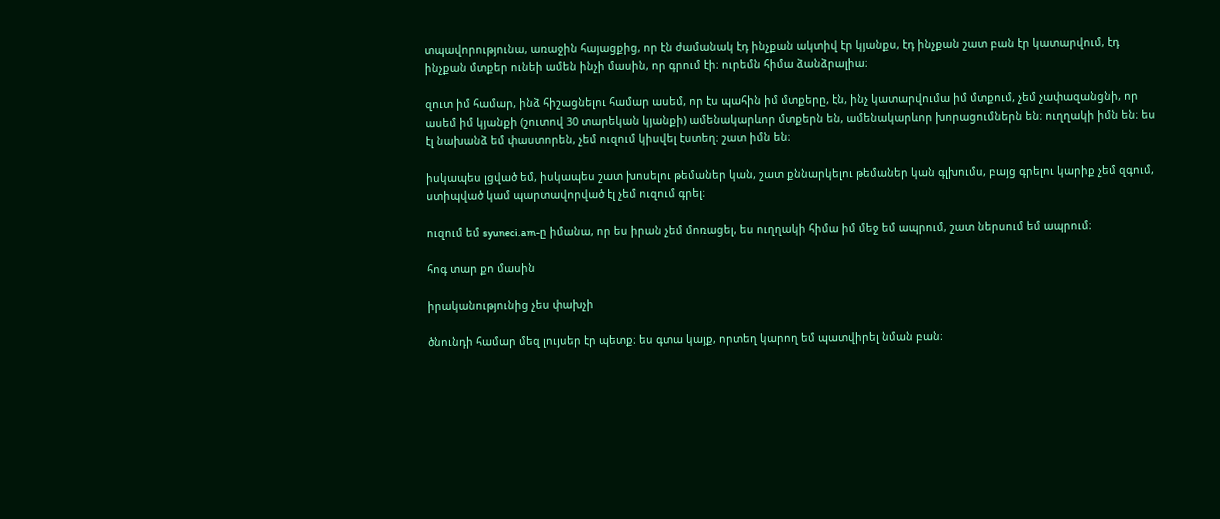տպավորությունա, առաջին հայացքից, որ էն ժամանակ էդ ինչքան ակտիվ էր կյանքս, էդ ինչքան շատ բան էր կատարվում, էդ ինչքան մտքեր ունեի ամեն ինչի մասին, որ գրում էի։ ուրեմն հիմա ձանձրալիա։

զուտ իմ համար, ինձ հիշացնելու համար ասեմ, որ էս պահին իմ մտքերը, էն, ինչ կատարվումա իմ մտքում, չեմ չափազանցնի, որ ասեմ իմ կյանքի (շուտով 30 տարեկան կյանքի) ամենակարևոր մտքերն են, ամենակարևոր խորացումներն են։ ուղղակի իմն են։ ես էլ նախանձ եմ փաստորեն, չեմ ուզում կիսվել էստեղ։ շատ իմն են։

իսկապես լցված եմ, իսկապես շատ խոսելու թեմաներ կան, շատ քննարկելու թեմաներ կան գլխումս, բայց գրելու կարիք չեմ զգում, ստիպված կամ պարտավորված էլ չեմ ուզում գրել։

ուզում եմ syuneci.am-ը իմանա, որ ես իրան չեմ մոռացել, ես ուղղակի հիմա իմ մեջ եմ ապրում, շատ ներսում եմ ապրում։

հոգ տար քո մասին

իրականությունից չես փախչի

ծնունդի համար մեզ լույսեր էր պետք։ ես գտա կայք, որտեղ կարող եմ պատվիրել նման բան։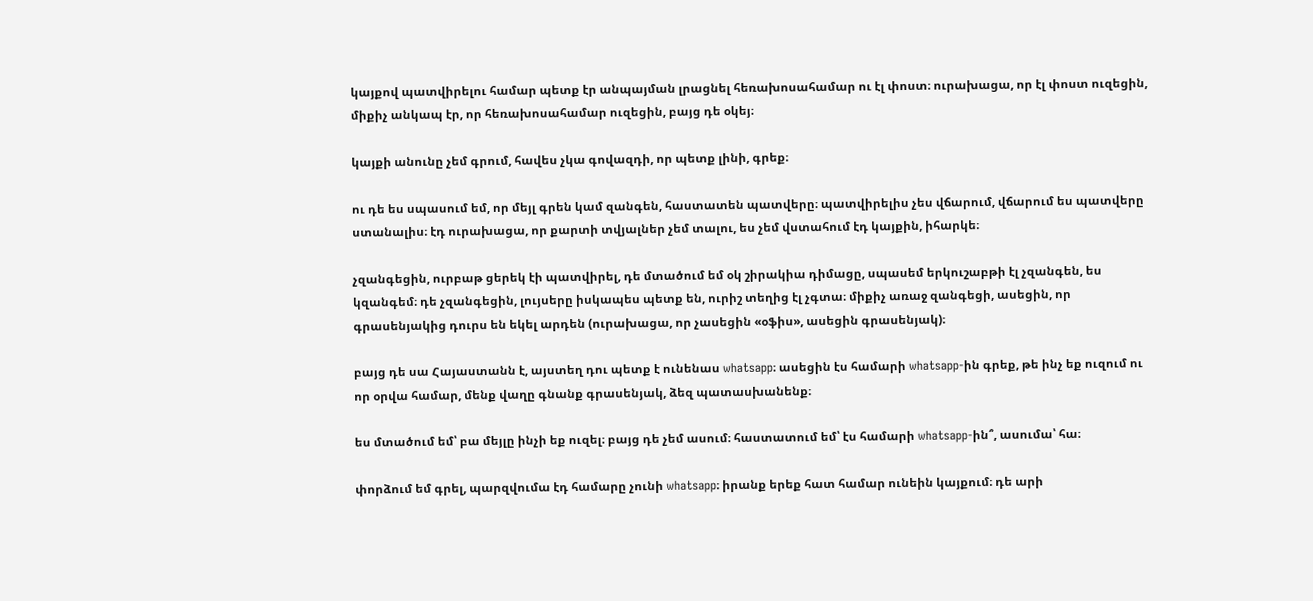կայքով պատվիրելու համար պետք էր անպայման լրացնել հեռախոսահամար ու էլ փոստ։ ուրախացա, որ էլ փոստ ուզեցին, միքիչ անկապ էր, որ հեռախոսահամար ուզեցին, բայց դե օկեյ։

կայքի անունը չեմ գրում, հավես չկա գովազդի, որ պետք լինի, գրեք։

ու դե ես սպասում եմ, որ մեյլ գրեն կամ զանգեն, հաստատեն պատվերը։ պատվիրելիս չես վճարում, վճարում ես պատվերը ստանալիս։ էդ ուրախացա, որ քարտի տվյալներ չեմ տալու, ես չեմ վստահում էդ կայքին, իհարկե։

չզանգեցին, ուրբաթ ցերեկ էի պատվիրել, դե մտածում եմ օկ շիրակիա դիմացը, սպասեմ երկուշաբթի էլ չզանգեն, ես կզանգեմ։ դե չզանգեցին, լույսերը իսկապես պետք են, ուրիշ տեղից էլ չգտա։ միքիչ առաջ զանգեցի, ասեցին, որ գրասենյակից դուրս են եկել արդեն (ուրախացա, որ չասեցին «օֆիս», ասեցին գրասենյակ)։

բայց դե սա Հայաստանն է, այստեղ դու պետք է ունենաս whatsapp։ ասեցին էս համարի whatsapp-ին գրեք, թե ինչ եք ուզում ու որ օրվա համար, մենք վաղը գնանք գրասենյակ, ձեզ պատասխանենք։

ես մտածում եմ՝ բա մեյլը ինչի եք ուզել։ բայց դե չեմ ասում։ հաստատում եմ՝ էս համարի whatsapp-ին՞, ասումա՝ հա։

փորձում եմ գրել, պարզվումա էդ համարը չունի whatsapp։ իրանք երեք հատ համար ունեին կայքում։ դե արի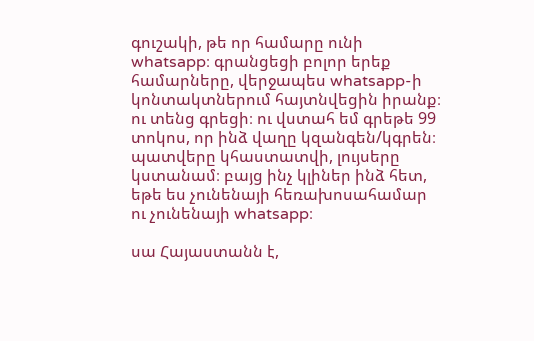գուշակի, թե որ համարը ունի whatsapp։ գրանցեցի բոլոր երեք համարները, վերջապես whatsapp-ի կոնտակտներում հայտնվեցին իրանք։ ու տենց գրեցի։ ու վստահ եմ գրեթե 99 տոկոս, որ ինձ վաղը կզանգեն/կգրեն։ պատվերը կհաստատվի, լույսերը կստանամ։ բայց ինչ կլիներ ինձ հետ, եթե ես չունենայի հեռախոսահամար ու չունենայի whatsapp։

սա Հայաստանն է,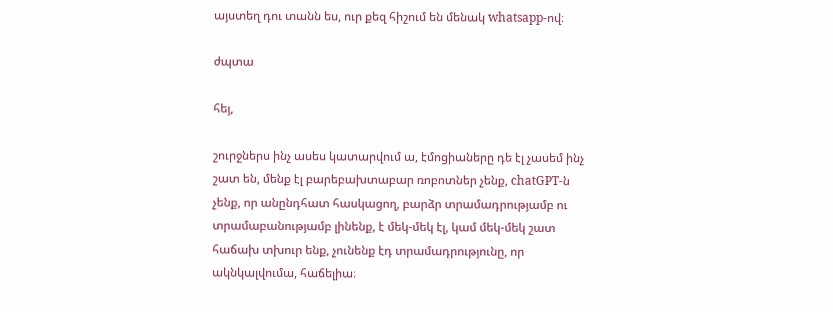այստեղ դու տանն ես, ուր քեզ հիշում են մենակ whatsapp-ով։

ժպտա

հեյ,

շուրջներս ինչ ասես կատարվում ա, էմոցիաները դե էլ չասեմ ինչ շատ են, մենք էլ բարեբախտաբար ռոբոտներ չենք, chatGPT-ն չենք, որ անընդհատ հասկացող, բարձր տրամադրությամբ ու տրամաբանությամբ լինենք, է մեկ-մեկ էլ, կամ մեկ-մեկ շատ հաճախ տխուր ենք, չունենք էդ տրամադրությունը, որ ակնկալվումա, հաճելիա։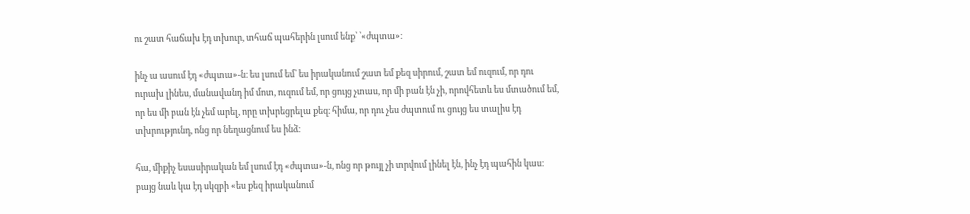ու շատ հաճախ էդ տխուր, տհաճ պահերին լսում ենք՝ ՝«ժպտա»։

ինչ ա ասում էդ «ժպտա»-ն։ ես լսում եմ՝ ես իրականում շատ եմ քեզ սիրում, շատ եմ ուզում, որ դու ուրախ լինես, մանավանդ իմ մոտ, ուզում եմ, որ ցույց չտաս, որ մի բան էն չի, որովհետև ես մտածում եմ, որ ես մի բան էն չեմ արել, որը տխրեցրելա քեզ։ հիմա, որ դու չես ժպտում ու ցույց ես տալիս էդ տխրությունդ, ոնց որ նեղացնում ես ինձ։

հա, միքիչ եսասիրական եմ լսում էդ «ժպտա»-ն, ոնց որ թույլ չի տրվում լինել էն, ինչ էդ պահին կաս։ բայց նաև կա էդ սկզբի «ես քեզ իրականում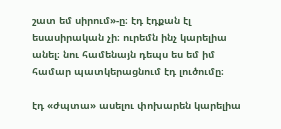շատ եմ սիրում»-ը։ էդ էդքան էլ եսասիրական չի։ ուրեմն ինչ կարելիա անել։ նու համենայն դեպս ես եմ իմ համար պատկերացնում էդ լուծումը։

էդ «ժպտա» ասելու փոխարեն կարելիա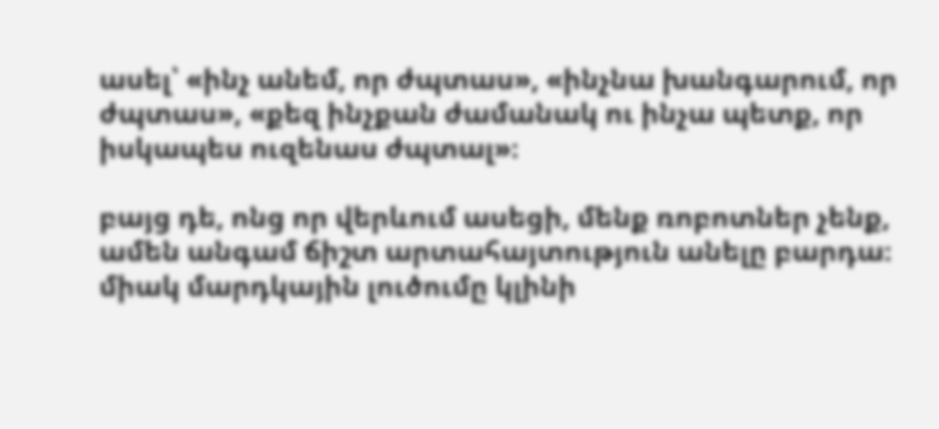ասել՝ «ինչ անեմ, որ ժպտաս», «ինչնա խանգարում, որ ժպտաս», «քեզ ինչքան ժամանակ ու ինչա պետք, որ իսկապես ուզենաս ժպտալ»։

բայց դե, ոնց որ վերևում ասեցի, մենք ռոբոտներ չենք, ամեն անգամ ճիշտ արտահայտություն անելը բարդա։ միակ մարդկային լուծումը կլինի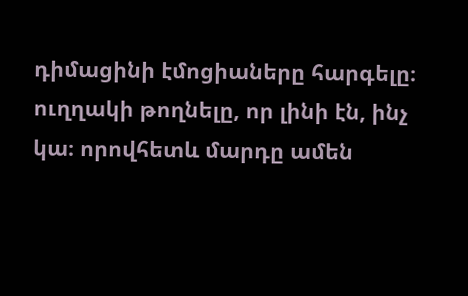դիմացինի էմոցիաները հարգելը։ ուղղակի թողնելը, որ լինի էն, ինչ կա։ որովհետև մարդը ամեն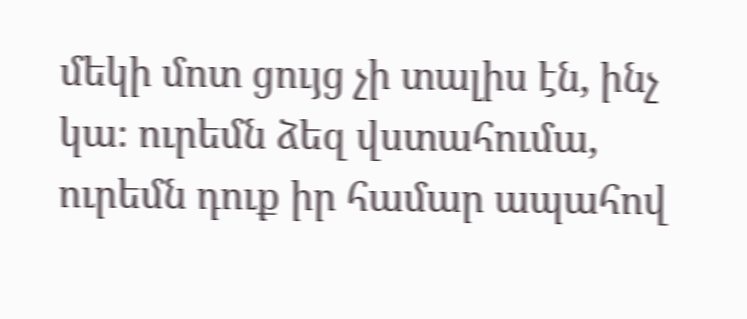մեկի մոտ ցույց չի տալիս էն, ինչ կա։ ուրեմն ձեզ վստահումա, ուրեմն դուք իր համար ապահով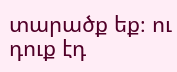տարածք եք։ ու դուք էդ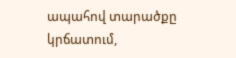ապահով տարածքը կրճատում,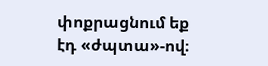փոքրացնում եք էդ «ժպտա»-ով։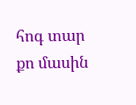հոգ տար քո մասին